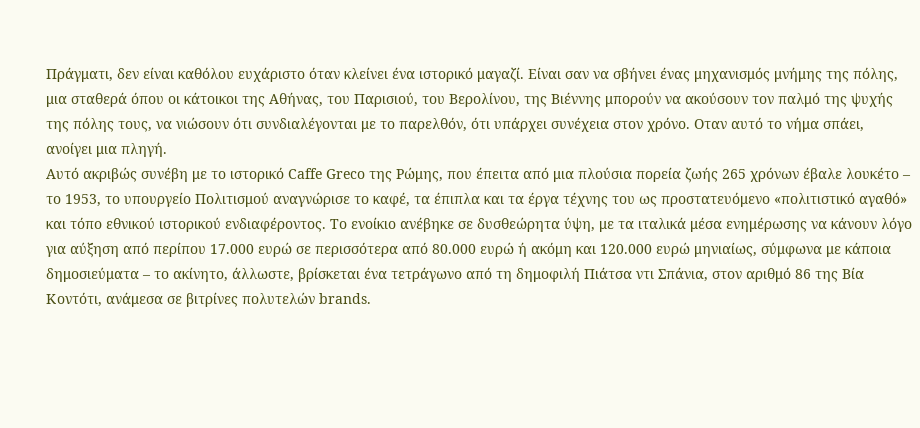Πράγματι, δεν είναι καθόλου ευχάριστο όταν κλείνει ένα ιστορικό μαγαζί. Είναι σαν να σβήνει ένας μηχανισμός μνήμης της πόλης, μια σταθερά όπου οι κάτοικοι της Αθήνας, του Παρισιού, του Βερολίνου, της Βιέννης μπορούν να ακούσουν τον παλμό της ψυχής της πόλης τους, να νιώσουν ότι συνδιαλέγονται με το παρελθόν, ότι υπάρχει συνέχεια στον χρόνο. Οταν αυτό το νήμα σπάει, ανοίγει μια πληγή.
Αυτό ακριβώς συνέβη με το ιστορικό Caffe Greco της Ρώμης, που έπειτα από μια πλούσια πορεία ζωής 265 χρόνων έβαλε λουκέτο – το 1953, το υπουργείο Πολιτισμού αναγνώρισε το καφέ, τα έπιπλα και τα έργα τέχνης του ως προστατευόμενο «πολιτιστικό αγαθό» και τόπο εθνικού ιστορικού ενδιαφέροντος. Το ενοίκιο ανέβηκε σε δυσθεώρητα ύψη, με τα ιταλικά μέσα ενημέρωσης να κάνουν λόγο για αύξηση από περίπου 17.000 ευρώ σε περισσότερα από 80.000 ευρώ ή ακόμη και 120.000 ευρώ μηνιαίως, σύμφωνα με κάποια δημοσιεύματα – το ακίνητο, άλλωστε, βρίσκεται ένα τετράγωνο από τη δημοφιλή Πιάτσα ντι Σπάνια, στον αριθμό 86 της Βία Κοντότι, ανάμεσα σε βιτρίνες πολυτελών brands.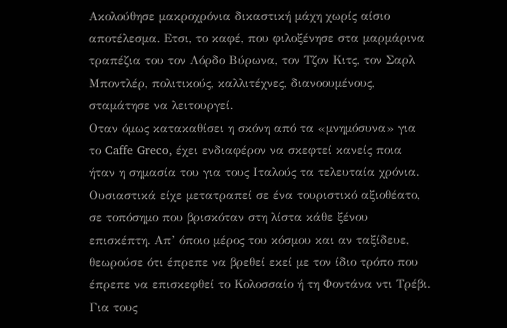Ακολούθησε μακροχρόνια δικαστική μάχη χωρίς αίσιο αποτέλεσμα. Ετσι, το καφέ, που φιλοξένησε στα μαρμάρινα τραπέζια του τον Λόρδο Βύρωνα, τον Τζον Κιτς, τον Σαρλ Μποντλέρ, πολιτικούς, καλλιτέχνες, διανοουμένους, σταμάτησε να λειτουργεί.
Οταν όμως κατακαθίσει η σκόνη από τα «μνημόσυνα» για το Caffe Greco, έχει ενδιαφέρον να σκεφτεί κανείς ποια ήταν η σημασία του για τους Ιταλούς τα τελευταία χρόνια. Ουσιαστικά είχε μετατραπεί σε ένα τουριστικό αξιοθέατο, σε τοπόσημο που βρισκόταν στη λίστα κάθε ξένου επισκέπτη. Απ’ όποιο μέρος του κόσμου και αν ταξίδευε, θεωρούσε ότι έπρεπε να βρεθεί εκεί με τον ίδιο τρόπο που έπρεπε να επισκεφθεί το Κολοσσαίο ή τη Φοντάνα ντι Τρέβι. Για τους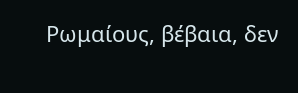Ρωμαίους, βέβαια, δεν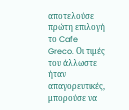αποτελούσε πρώτη επιλογή το Cafe Greco. Οι τιμές του άλλωστε ήταν απαγορευτικές, μπορούσε να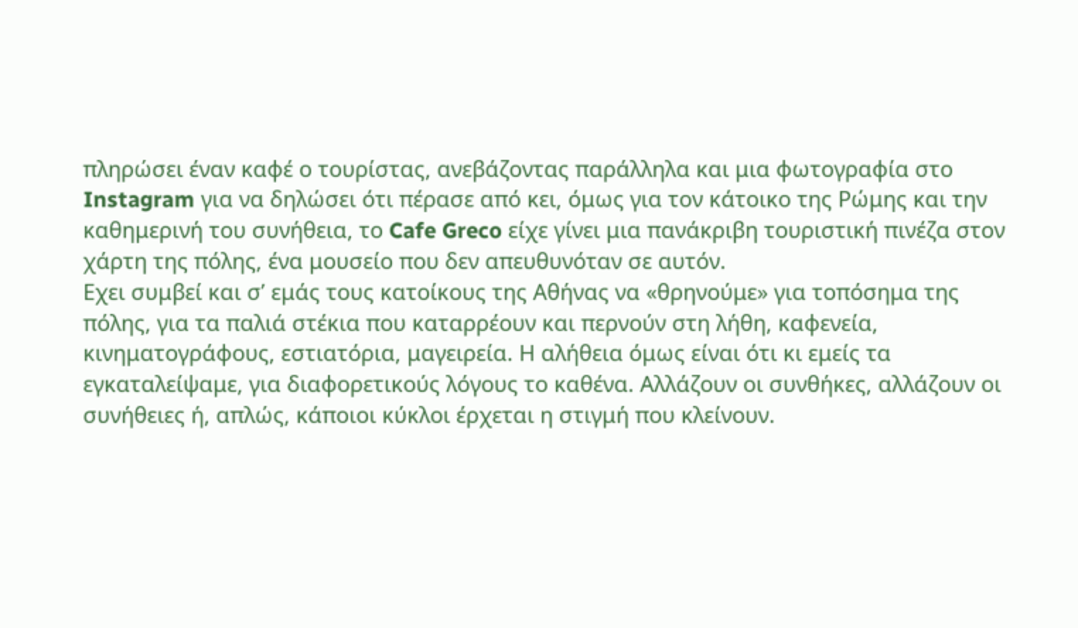πληρώσει έναν καφέ ο τουρίστας, ανεβάζοντας παράλληλα και μια φωτογραφία στο Instagram για να δηλώσει ότι πέρασε από κει, όμως για τον κάτοικο της Ρώμης και την καθημερινή του συνήθεια, το Cafe Greco είχε γίνει μια πανάκριβη τουριστική πινέζα στον χάρτη της πόλης, ένα μουσείο που δεν απευθυνόταν σε αυτόν.
Εχει συμβεί και σ’ εμάς τους κατοίκους της Αθήνας να «θρηνούμε» για τοπόσημα της πόλης, για τα παλιά στέκια που καταρρέουν και περνούν στη λήθη, καφενεία, κινηματογράφους, εστιατόρια, μαγειρεία. Η αλήθεια όμως είναι ότι κι εμείς τα εγκαταλείψαμε, για διαφορετικούς λόγους το καθένα. Αλλάζουν οι συνθήκες, αλλάζουν οι συνήθειες ή, απλώς, κάποιοι κύκλοι έρχεται η στιγμή που κλείνουν.